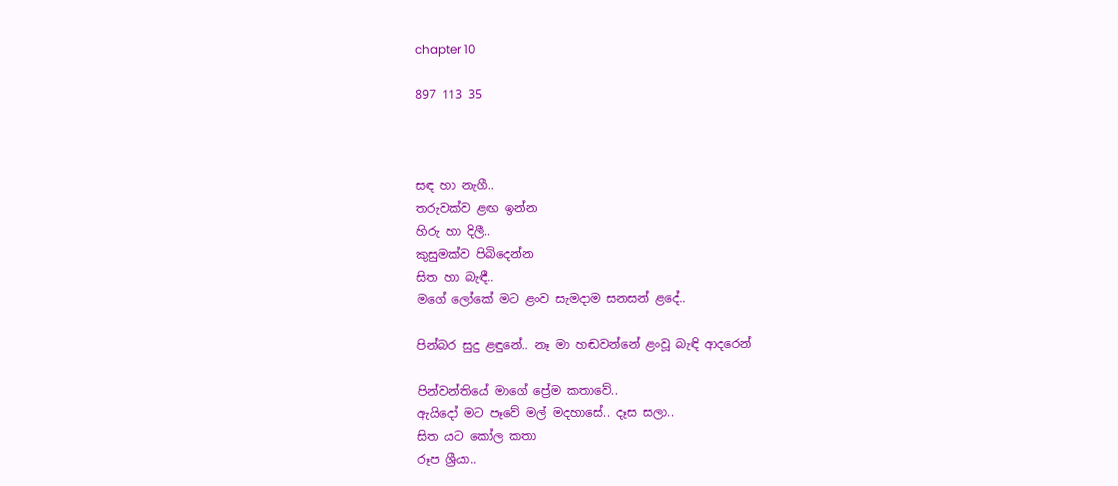chapter 10

897 113 35



සඳ හා නැගී..
තරුවක්ව ළඟ ඉන්න
හිරු හා දිලී..
කුසුමක්ව පිබිදෙන්න
සිත හා බැඳී..
මගේ ලෝකේ මට ළංව සැමදාම සනසන් ළදේ..

පින්බර සුදු ළඳුනේ.. නෑ මා හඬවන්නේ ළංවූ බැඳි ආදරෙන්

පින්වන්තියේ මාගේ ප්‍රේම කතාවේ..
ඇයිදෝ මට පෑවේ මල් මදහාසේ.. දෑස සලා..
සිත යට කෝල කතා
රූප ශ්‍රීයා..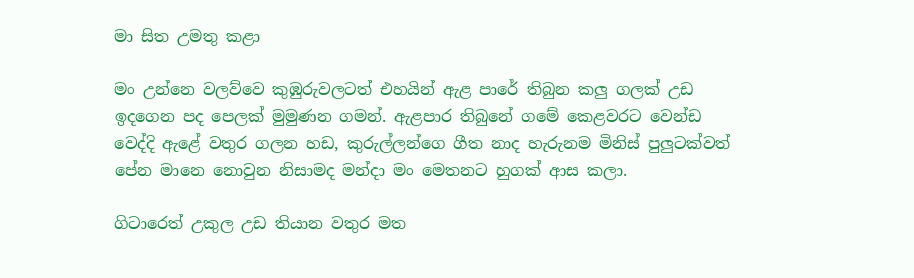මා සිත උමතු කළා

මං උන්නෙ වලව්වෙ කුඹුරුවලටත් එහයින් ඇළ පාරේ තිබුන කලු ගලක් උඩ ඉදගෙන පද පෙලක් මුමුණන ගමන්. ඇළපාර තිබුනේ ගමේ කෙළවරට වෙන්ඩ වෙද්දි ඇළේ වතුර ගලන හඩ, කුරුල්ලන්ගෙ ගීත නාද හැරුනම මිනිස් පුලුටක්වත් පේන මානෙ නොවුන නිසාමද මන්දා මං මෙතනට හුගක් ආස කලා.

ගිටාරෙත් උකුල උඩ තියාන වතුර මත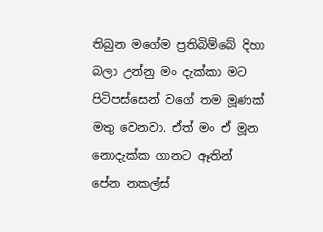තිබුන මගේම ප්‍රතිබිම්බේ දිහා බලා උන්නු මං දැක්කා මට පිටිපස්සෙන් වගේ තම මූණක් මතු වෙනවා. ඒත් මං ඒ මූන නොදැක්ක ගානට ඈතින් පේන නකල්ස්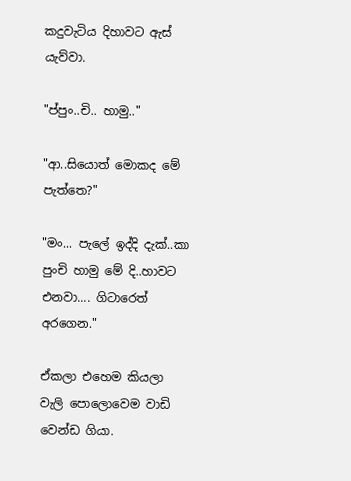කදුවැටිය දිහාවට ඇස් යැව්වා.

"ප්පුං..චි.. හාමු.."

"ආ..සියොත් මොකද මේ පැත්තෙ?"

"මං... පැලේ ඉද්දි දැක්..කා පුංචි හාමු මේ දි..හාවට එනවා.... ගිටාරෙත් අරගෙන."

ඒකලා එහෙම කියලා වැලි පොලොවෙම වාඩි වෙන්ඩ ගියා.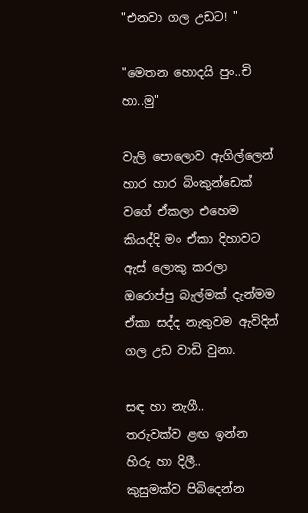"එනවා ගල උඩට! "

"මෙතන හොදයි පුං..චි හා..මු"

වැලි පොලොව ඇගිල්ලෙන් හාර හාර බිංකුන්ඩෙක් වගේ ඒකලා එහෙම කියද්දි මං ඒකා දිහාවට ඇස් ලොකු කරලා ඔරොප්පු බැල්මක් දැන්මම ඒකා සද්ද නැතුවම ඇවිදින් ගල උඩ වාඩි වුනා.

සඳ හා නැගී..
තරුවක්ව ළඟ ඉන්න
හිරු හා දිලී..
කුසුමක්ව පිබිදෙන්න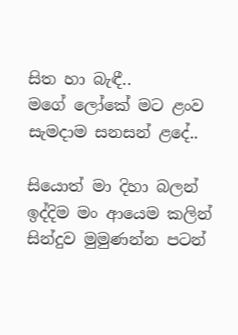සිත හා බැඳී..
මගේ ලෝකේ මට ළංව සැමදාම සනසන් ළදේ..

සියොත් මා දිහා බලන් ඉද්දිම මං ආයෙම කලින් සින්දුව මුමුණන්න පටන්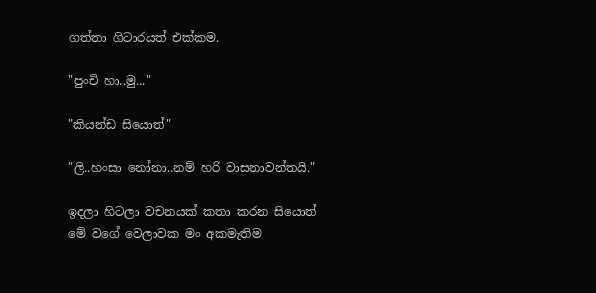ගත්තා ගිටාරයත් එක්කම.

"පුංචි හා..මු..."

"කියන්ඩ සියොත්"

"ලි..හංසා නෝනා..නම් හරි වාසනාවන්තයි."

ඉදලා හිටලා වචනයක් කතා කරන සියොත් මේ වගේ වෙලාවක මං අකමැතිම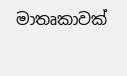මාතෘකාවක්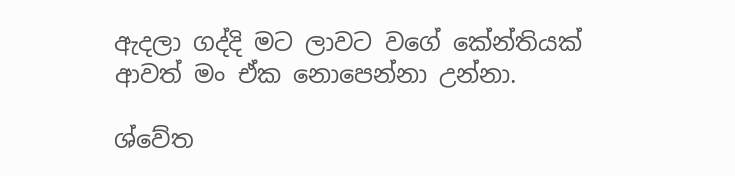ඇදලා ගද්දි මට ලාවට වගේ කේන්තියක් ආවත් මං ඒක නොපෙන්නා උන්නා.

ශ්වේත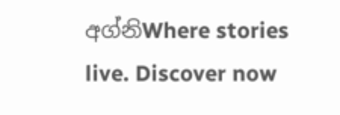අග්නිWhere stories live. Discover now